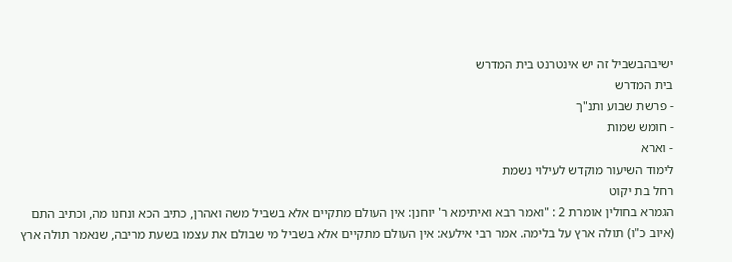ישיבהבשביל זה יש אינטרנט בית המדרש
בית המדרש
- פרשת שבוע ותנ"ך
- חומש שמות
- וארא
לימוד השיעור מוקדש לעילוי נשמת
רחל בת יקוט
הגמרא בחולין אומרת 2 : "ואמר רבא ואיתימא ר' יוחנן: אין העולם מתקיים אלא בשביל משה ואהרן, כתיב הכא ונחנו מה, וכתיב התם (איוב כ"ו) תולה ארץ על בלימה. אמר רבי אילעא: אין העולם מתקיים אלא בשביל מי שבולם את עצמו בשעת מריבה, שנאמר תולה ארץ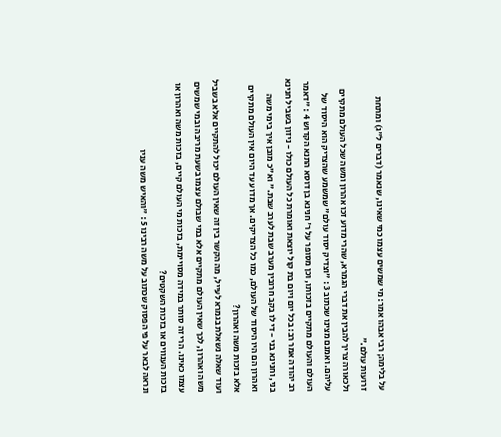על בלימה; רבי אבהו אמר: מי שמשים עצמו כמי שאינו, שנאמר (דברים ל"ג) ומתחת זרועות עולם."
ולכאורה צריך להבין את דברי הגמרא, שהרי מדוע זכו אהרון ומשה שכל העולם מתקיים עליהם. ואמנם מצינו שכתוב 3 : "וצדיק יסוד עולם" שמשמע שהצדיק הוא היסוד של העולם והעולם מתקיים בזכותו, וכן מסופר על ר' חנינא בן דוסא התנא הקדוש 4 : "דאמר רב יהודה אמר רב: בכל יום ויום בת קול יוצאת ואומרת כל העולם כולו - ניזון בשביל חנינא בני, וחנינא בני - די לו בקב חרובין מערב שבת לערב שבת." וא"כ מובן איך בימי משה ואהרון הם היו היסוד של העולם, כמו כל הצדיקים. אך מדוע עד היום אין העולם מתקיים אלא בזכות משה ואהרון?
ועוד שאלה נשאלת בגמרא לעייל, מה הקשר בין זה שאין העולם יכול להתקיים אלא בשביל משה ואהרון, לכך שאין העולם מתקיים אלא במי שבולם עצמו בשעת מריבה ובמי שמשים עצמו כאינו. הרי זה סותר במידה מסויימת, בזכות מי העולם קיים, בזכות משה ואהרון או בזכות הענווים או בזכות השקטים?
ונראה לבאר על פי הפסוק שכתוב על משה רבינו 5 : "והאיש משה עניו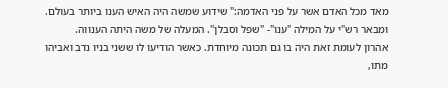מאד מכל האדם אשר על פני האדמה:" שידוע שמשה היה האיש הענו ביותר בעולם. ומבאר רש"י על המילה "ענו"- "שפל וסבלן". המעלה של משה היתה הענווה.
אהרון לעומת זאת היה בו גם תכונה מיוחדת. כאשר הודיעו לו ששני בניו נדב ואביהו מתו,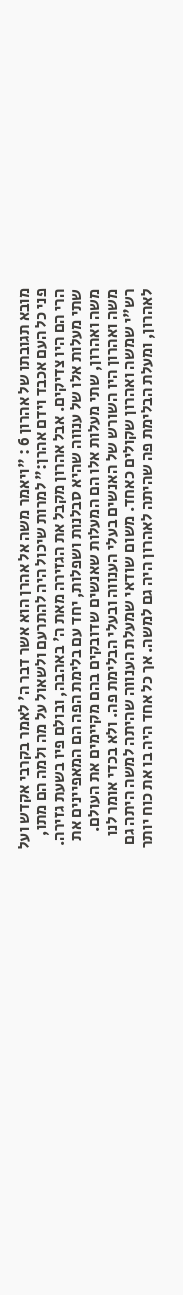מובא תגובתו של אהרון 6 : "ויאמר משה אל אהרן הוא אשר דבר ה' לאמר בקרבי אקדש ועל פני כל העם אכבד וידם אהרן:" למרות שיכול היה להתרעם ולשאול על מה ולמה הם מתו, הרי הם היו צדיקים. אבל אהרון מקבל את הגזירה מאת ה' באהבה, ובולם פיו בשעת גזירה.
שתי מעלות אלו של ענווה שהיא סבלנות ושפלות, יחד עם בלימת הפה הם המאפיינים את משה ואהרון, שתי מעלות אלו הם המעלות שאנשים שדובקים בהם מקיימים את העולם. משה ואהרון היו השורש של האנשים בעלי הענווה ובעלי הבלימת פה. ולא בכדי אומר לנו רש"י שמשה ואהרון שקולים כאחד. משום שודאי שמעלת הענווה שהיתה למשה היתה גם לאהרון, ומעלת הבלימת פה שהיתה לאהרון היה גם למשה. אך כל אחד היה בו את כוח יותר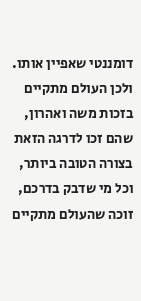דומננטי שאפיין אותו. ולכן העולם מתקיים בזכות משה ואהרון, שהם זכו לדרגה הזאת בצורה הטובה ביותר, וכל מי שדבק בדרכם, זוכה שהעולם מתקיים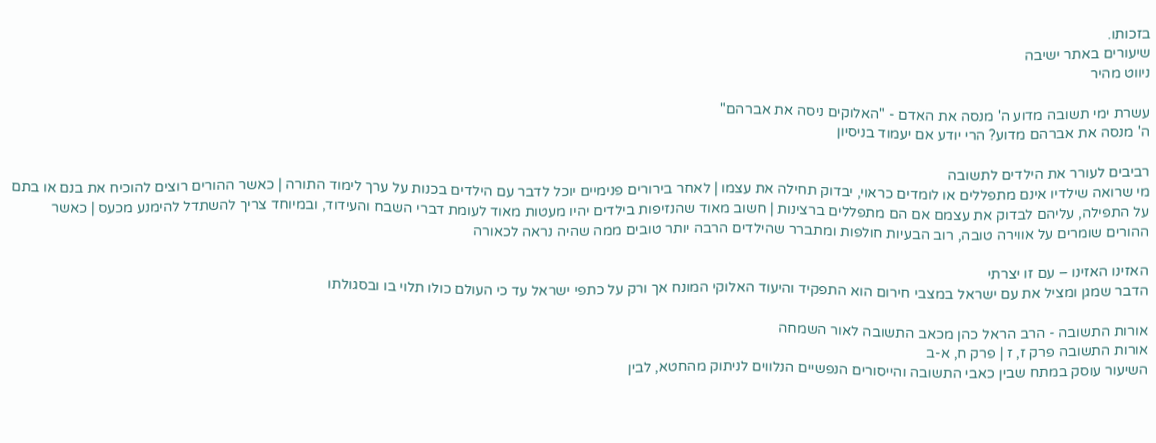בזכותו.
שיעורים באתר ישיבה
ניווט מהיר

עשרת ימי תשובה מדוע ה' מנסה את האדם - "האלוקים ניסה את אברהם"
ה' מנסה את אברהם מדוע? הרי יודע אם יעמוד בניסיון

רביבים לעורר את הילדים לתשובה
מי שרואה שילדיו אינם מתפללים או לומדים כראוי, יבדוק תחילה את עצמו | לאחר בירורים פנימיים יוכל לדבר עם הילדים בכנות על ערך לימוד התורה | כאשר ההורים רוצים להוכיח את בנם או בתם על התפילה, עליהם לבדוק את עצמם אם הם מתפללים ברצינות | חשוב מאוד שהנזיפות בילדים יהיו מעטות מאוד לעומת דברי השבח והעידוד, ובמיוחד צריך להשתדל להימנע מכעס | כאשר ההורים שומרים על אווירה טובה, רוב הבעיות חולפות ומתברר שהילדים הרבה יותר טובים ממה שהיה נראה לכאורה

האזינו האזינו – עם זו יצרתי
הדבר שמגן ומציל את עם ישראל במצבי חירום הוא התפקיד והיעוד האלוקי המונח אך ורק על כתפי ישראל עד כי העולם כולו תלוי בו ובסגולתו

אורות התשובה - הרב הראל כהן מכאב התשובה לאור השמחה
אורות התשובה פרק ז, ז | פרק ח, א-ב
השיעור עוסק במתח שבין כאבי התשובה והייסורים הנפשיים הנלווים לניתוק מהחטא, לבין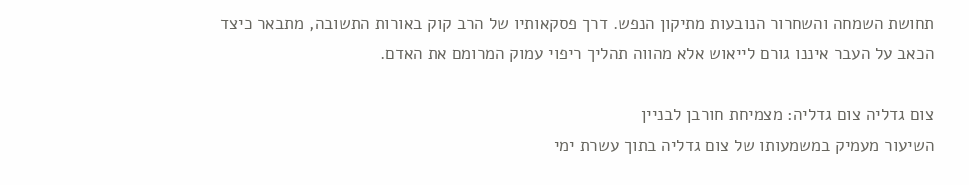תחושת השמחה והשחרור הנובעות מתיקון הנפש. דרך פסקאותיו של הרב קוק באורות התשובה, מתבאר כיצד הכאב על העבר איננו גורם לייאוש אלא מהווה תהליך ריפוי עמוק המרומם את האדם.

צום גדליה צום גדליה: מצמיחת חורבן לבניין
השיעור מעמיק במשמעותו של צום גדליה בתוך עשרת ימי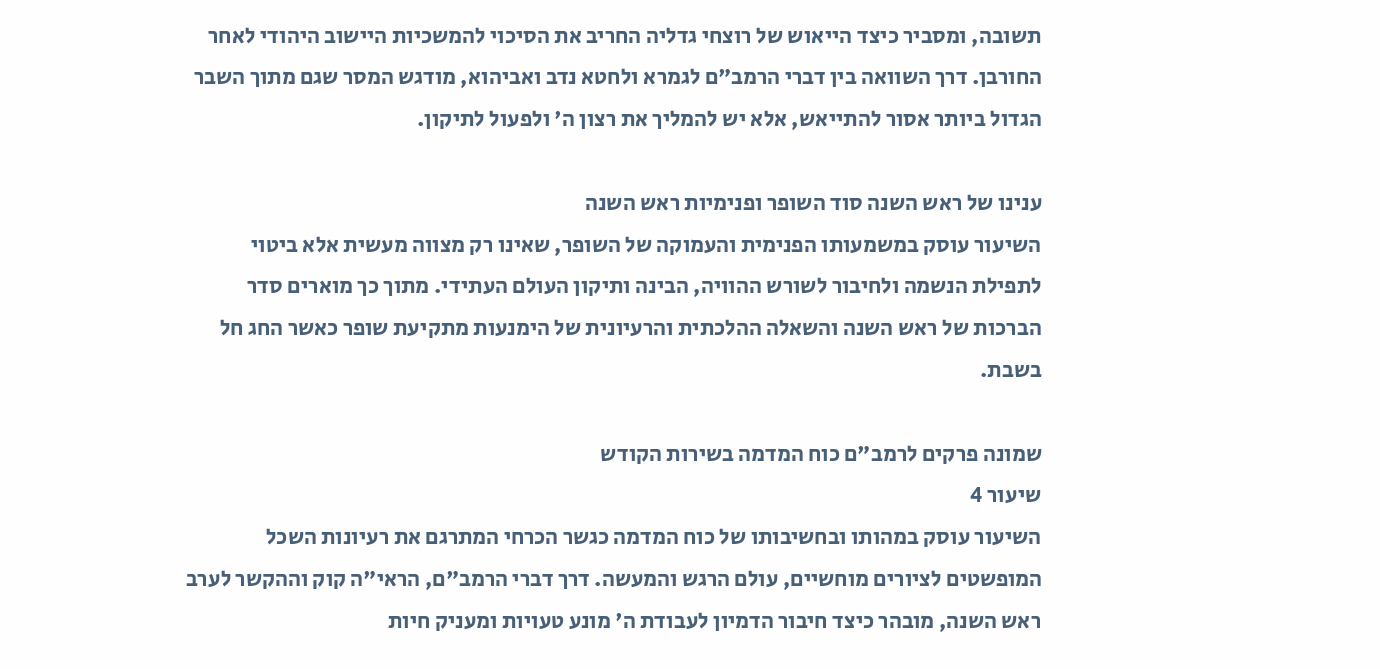תשובה, ומסביר כיצד הייאוש של רוצחי גדליה החריב את הסיכוי להמשכיות היישוב היהודי לאחר החורבן. דרך השוואה בין דברי הרמב"ם לגמרא ולחטא נדב ואביהוא, מודגש המסר שגם מתוך השבר הגדול ביותר אסור להתייאש, אלא יש להמליך את רצון ה' ולפעול לתיקון.

ענינו של ראש השנה סוד השופר ופנימיות ראש השנה
השיעור עוסק במשמעותו הפנימית והעמוקה של השופר, שאינו רק מצווה מעשית אלא ביטוי לתפילת הנשמה ולחיבור לשורש ההוויה, הבינה ותיקון העולם העתידי. מתוך כך מוארים סדר הברכות של ראש השנה והשאלה ההלכתית והרעיונית של הימנעות מתקיעת שופר כאשר החג חל בשבת.

שמונה פרקים לרמב"ם כוח המדמה בשירות הקודש
שיעור 4
השיעור עוסק במהותו ובחשיבותו של כוח המדמה כגשר הכרחי המתרגם את רעיונות השכל המופשטים לציורים מוחשיים, עולם הרגש והמעשה. דרך דברי הרמב"ם, הראי"ה קוק וההקשר לערב ראש השנה, מובהר כיצד חיבור הדמיון לעבודת ה' מונע טעויות ומעניק חיות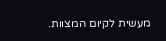מעשית לקיום המצוות.